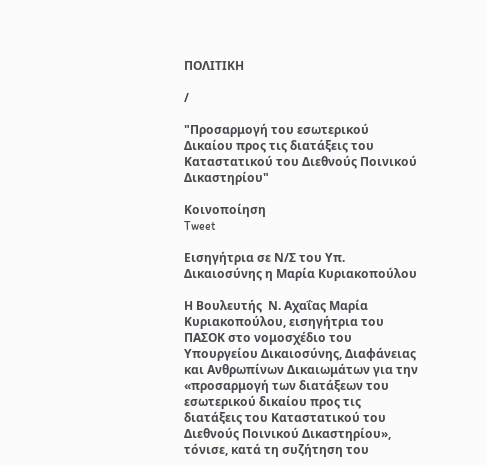ΠΟΛΙΤΙΚΗ

/

"Προσαρμογή του εσωτερικού Δικαίου προς τις διατάξεις του Καταστατικού του Διεθνούς Ποινικού Δικαστηρίου"

Κοινοποίηση
Tweet

Εισηγήτρια σε Ν/Σ του Υπ. Δικαιοσύνης η Μαρία Κυριακοπούλου

Η Βουλευτής  Ν. Αχαΐας Μαρία Κυριακοπούλου, εισηγήτρια του ΠΑΣΟΚ στο νομοσχέδιο του Υπουργείου Δικαιοσύνης, Διαφάνειας και Ανθρωπίνων Δικαιωμάτων για την «προσαρμογή των διατάξεων του εσωτερικού δικαίου προς τις διατάξεις του Καταστατικού του Διεθνούς Ποινικού Δικαστηρίου», τόνισε, κατά τη συζήτηση του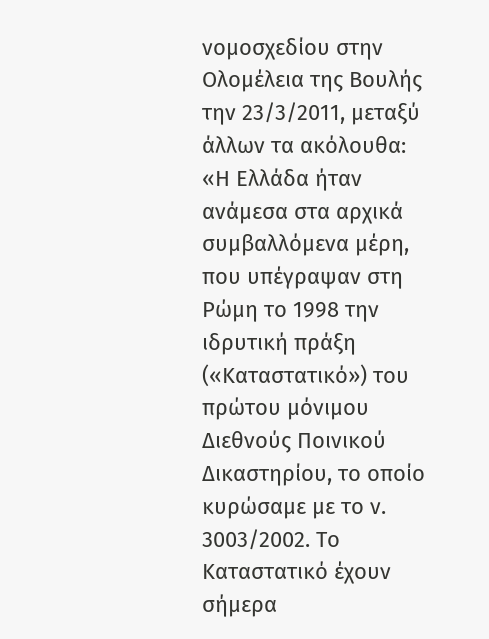νομοσχεδίου στην Ολομέλεια της Βουλής την 23/3/2011, μεταξύ άλλων τα ακόλουθα:
«Η Ελλάδα ήταν ανάμεσα στα αρχικά συμβαλλόμενα μέρη, που υπέγραψαν στη Ρώμη το 1998 την ιδρυτική πράξη («Καταστατικό») του πρώτου μόνιμου Διεθνούς Ποινικού Δικαστηρίου, το οποίο κυρώσαμε με το ν. 3003/2002. Το Καταστατικό έχουν σήμερα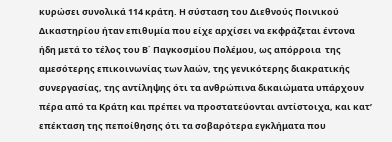κυρώσει συνολικά 114 κράτη. Η σύσταση του Διεθνούς Ποινικού Δικαστηρίου ήταν επιθυμία που είχε αρχίσει να εκφράζεται έντονα ήδη μετά το τέλος του Β΄ Παγκοσμίου Πολέμου, ως απόρροια  της αμεσότερης επικοινωνίας των λαών, της γενικότερης διακρατικής συνεργασίας, της αντίληψης ότι τα ανθρώπινα δικαιώματα υπάρχουν πέρα από τα Κράτη και πρέπει να προστατεύονται αντίστοιχα, και κατ’ επέκταση της πεποίθησης ότι τα σοβαρότερα εγκλήματα που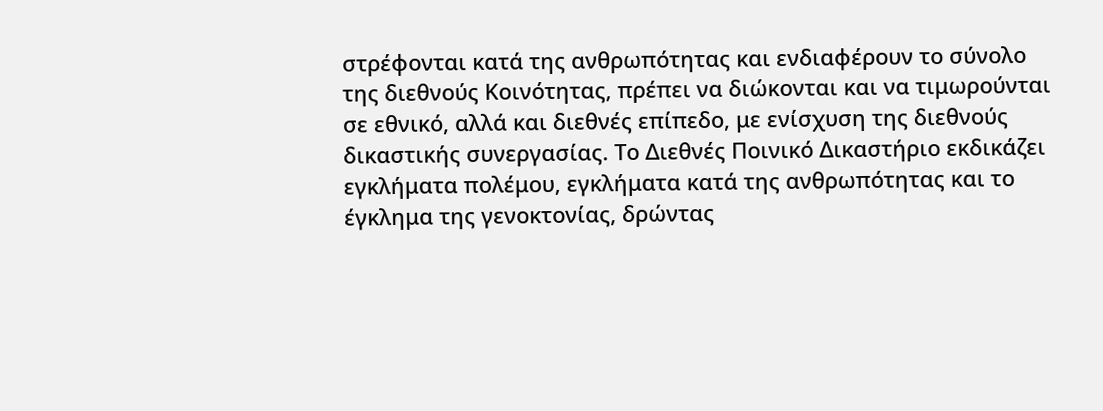στρέφονται κατά της ανθρωπότητας και ενδιαφέρουν το σύνολο της διεθνούς Κοινότητας, πρέπει να διώκονται και να τιμωρούνται σε εθνικό, αλλά και διεθνές επίπεδο, με ενίσχυση της διεθνούς δικαστικής συνεργασίας. Το Διεθνές Ποινικό Δικαστήριο εκδικάζει εγκλήματα πολέμου, εγκλήματα κατά της ανθρωπότητας και το έγκλημα της γενοκτονίας, δρώντας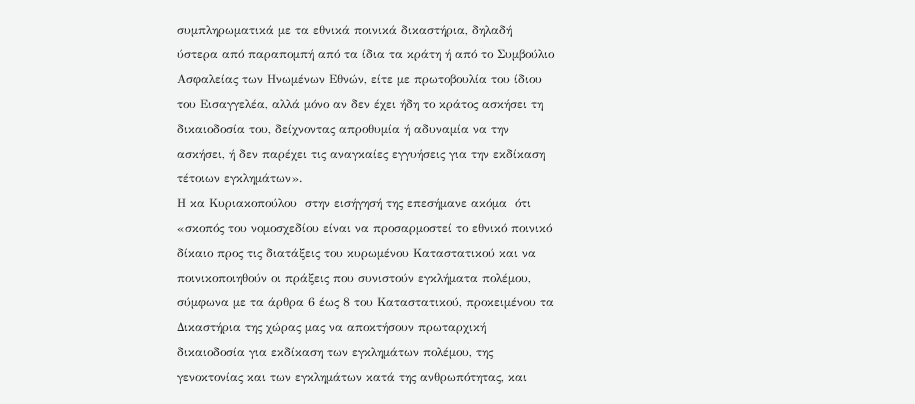συμπληρωματικά με τα εθνικά ποινικά δικαστήρια, δηλαδή ύστερα από παραπομπή από τα ίδια τα κράτη ή από το Συμβούλιο Ασφαλείας των Ηνωμένων Εθνών, είτε με πρωτοβουλία του ίδιου του Εισαγγελέα, αλλά μόνο αν δεν έχει ήδη το κράτος ασκήσει τη δικαιοδοσία του, δείχνοντας απροθυμία ή αδυναμία να την ασκήσει, ή δεν παρέχει τις αναγκαίες εγγυήσεις για την εκδίκαση τέτοιων εγκλημάτων».
Η κα Κυριακοπούλου  στην εισήγησή της επεσήμανε ακόμα  ότι «σκοπός του νομοσχεδίου είναι να προσαρμοστεί το εθνικό ποινικό δίκαιο προς τις διατάξεις του κυρωμένου Καταστατικού και να ποινικοποιηθούν οι πράξεις που συνιστούν εγκλήματα πολέμου, σύμφωνα με τα άρθρα 6 έως 8 του Καταστατικού, προκειμένου τα Δικαστήρια της χώρας μας να αποκτήσουν πρωταρχική δικαιοδοσία για εκδίκαση των εγκλημάτων πολέμου, της γενοκτονίας και των εγκλημάτων κατά της ανθρωπότητας, και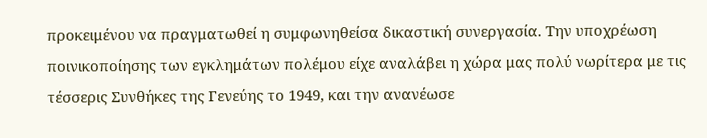προκειμένου να πραγματωθεί η συμφωνηθείσα δικαστική συνεργασία. Την υποχρέωση ποινικοποίησης των εγκλημάτων πολέμου είχε αναλάβει η χώρα μας πολύ νωρίτερα με τις τέσσερις Συνθήκες της Γενεύης το 1949, και την ανανέωσε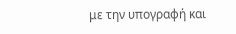με την υπογραφή και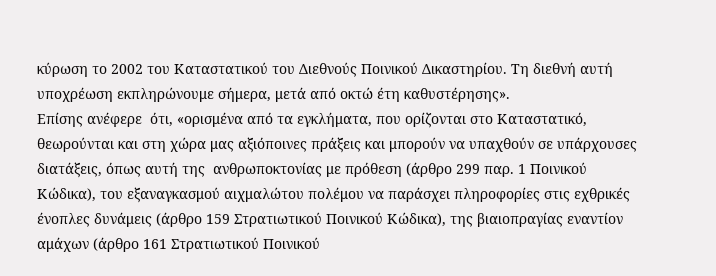κύρωση το 2002 του Καταστατικού του Διεθνούς Ποινικού Δικαστηρίου. Τη διεθνή αυτή υποχρέωση εκπληρώνουμε σήμερα, μετά από οκτώ έτη καθυστέρησης».
Επίσης ανέφερε  ότι, «ορισμένα από τα εγκλήματα, που ορίζονται στο Καταστατικό, θεωρούνται και στη χώρα μας αξιόποινες πράξεις και μπορούν να υπαχθούν σε υπάρχουσες διατάξεις, όπως αυτή της  ανθρωποκτονίας με πρόθεση (άρθρο 299 παρ. 1 Ποινικού Κώδικα), του εξαναγκασμού αιχμαλώτου πολέμου να παράσχει πληροφορίες στις εχθρικές ένοπλες δυνάμεις (άρθρο 159 Στρατιωτικού Ποινικού Κώδικα), της βιαιοπραγίας εναντίον αμάχων (άρθρο 161 Στρατιωτικού Ποινικού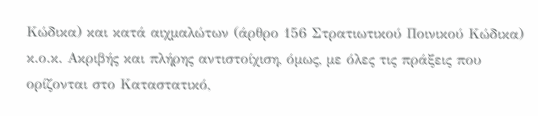Κώδικα) και κατά αιχμαλώτων (άρθρο 156 Στρατιωτικού Ποινικού Κώδικα) κ.ο.κ. Ακριβής και πλήρης αντιστοίχιση, όμως, με όλες τις πράξεις που ορίζονται στο Καταστατικό,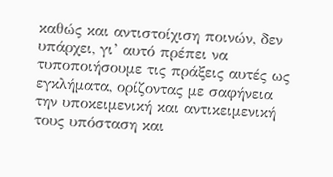καθώς και αντιστοίχιση ποινών, δεν υπάρχει, γι’ αυτό πρέπει να τυποποιήσουμε τις πράξεις αυτές ως εγκλήματα, ορίζοντας με σαφήνεια την υποκειμενική και αντικειμενική τους υπόσταση και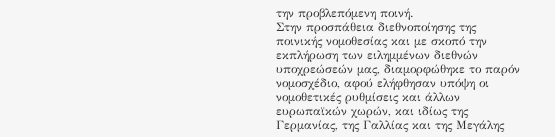την προβλεπόμενη ποινή.
Στην προσπάθεια διεθνοποίησης της ποινικής νομοθεσίας και με σκοπό την εκπλήρωση των ειλημμένων διεθνών υποχρεώσεών μας, διαμορφώθηκε το παρόν νομοσχέδιο, αφού ελήφθησαν υπόψη οι νομοθετικές ρυθμίσεις και άλλων ευρωπαϊκών χωρών, και ιδίως της Γερμανίας, της Γαλλίας και της Μεγάλης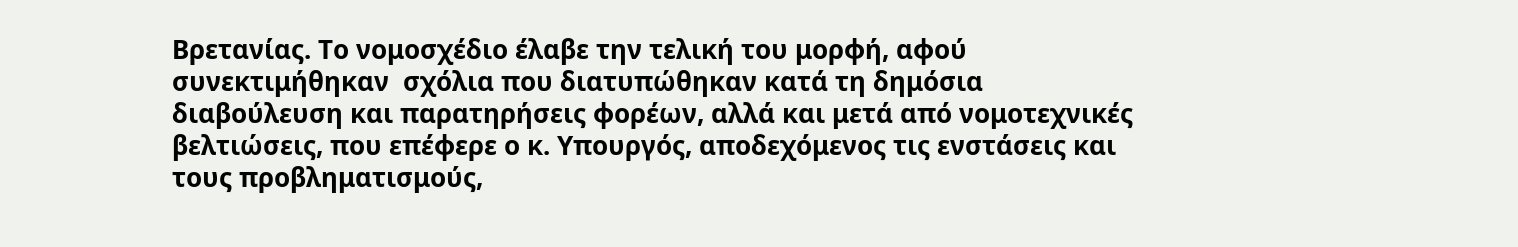Βρετανίας. Το νομοσχέδιο έλαβε την τελική του μορφή, αφού συνεκτιμήθηκαν  σχόλια που διατυπώθηκαν κατά τη δημόσια διαβούλευση και παρατηρήσεις φορέων, αλλά και μετά από νομοτεχνικές βελτιώσεις, που επέφερε ο κ. Υπουργός, αποδεχόμενος τις ενστάσεις και τους προβληματισμούς,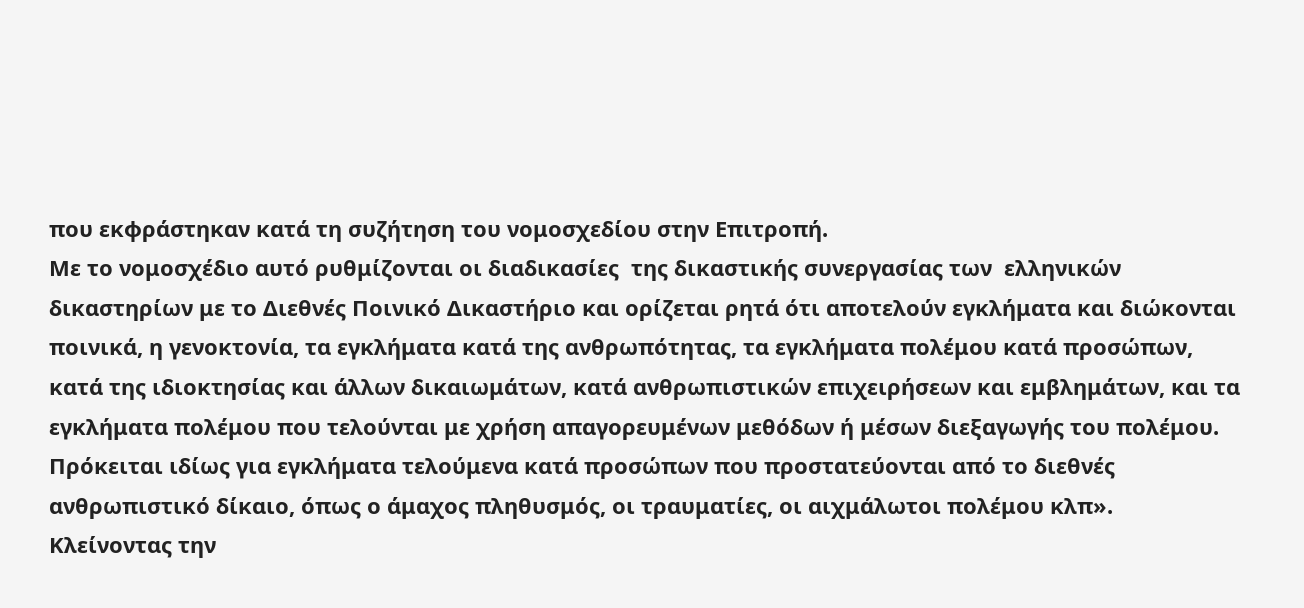που εκφράστηκαν κατά τη συζήτηση του νομοσχεδίου στην Επιτροπή.
Με το νομοσχέδιο αυτό ρυθμίζονται οι διαδικασίες  της δικαστικής συνεργασίας των  ελληνικών δικαστηρίων με το Διεθνές Ποινικό Δικαστήριο και ορίζεται ρητά ότι αποτελούν εγκλήματα και διώκονται ποινικά, η γενοκτονία, τα εγκλήματα κατά της ανθρωπότητας, τα εγκλήματα πολέμου κατά προσώπων, κατά της ιδιοκτησίας και άλλων δικαιωμάτων, κατά ανθρωπιστικών επιχειρήσεων και εμβλημάτων, και τα εγκλήματα πολέμου που τελούνται με χρήση απαγορευμένων μεθόδων ή μέσων διεξαγωγής του πολέμου. Πρόκειται ιδίως για εγκλήματα τελούμενα κατά προσώπων που προστατεύονται από το διεθνές ανθρωπιστικό δίκαιο, όπως ο άμαχος πληθυσμός, οι τραυματίες, οι αιχμάλωτοι πολέμου κλπ».
Κλείνοντας την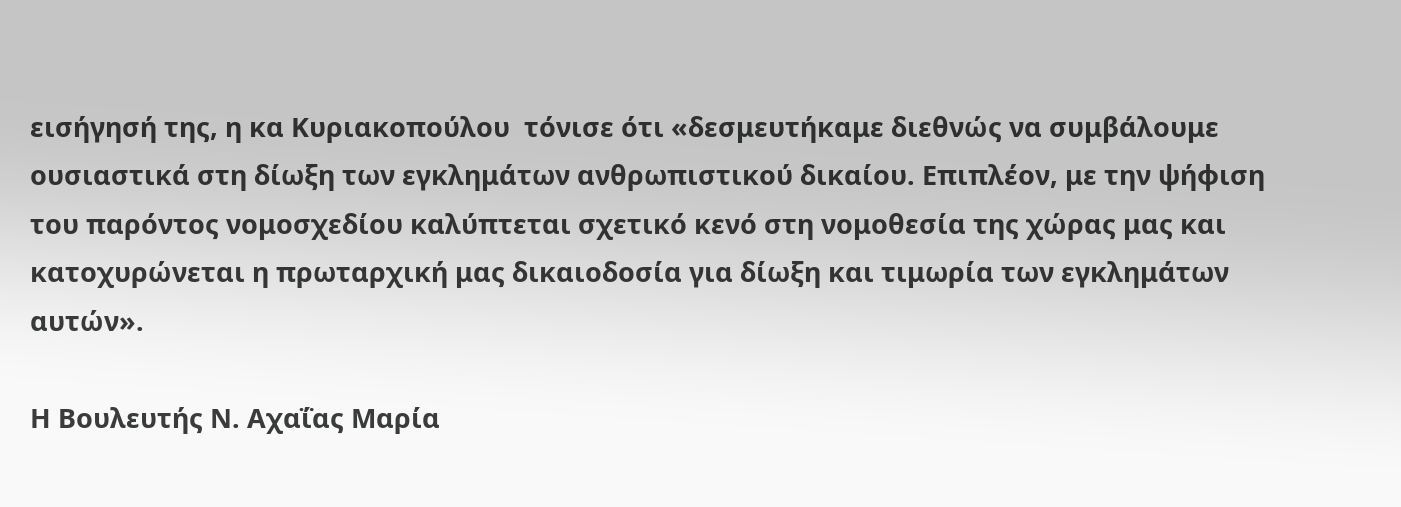εισήγησή της, η κα Κυριακοπούλου  τόνισε ότι «δεσμευτήκαμε διεθνώς να συμβάλουμε ουσιαστικά στη δίωξη των εγκλημάτων ανθρωπιστικού δικαίου. Επιπλέον, με την ψήφιση του παρόντος νομοσχεδίου καλύπτεται σχετικό κενό στη νομοθεσία της χώρας μας και κατοχυρώνεται η πρωταρχική μας δικαιοδοσία για δίωξη και τιμωρία των εγκλημάτων αυτών».

Η Βουλευτής Ν. Αχαΐας Μαρία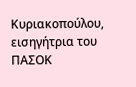Κυριακοπούλου, εισηγήτρια του ΠΑΣΟΚ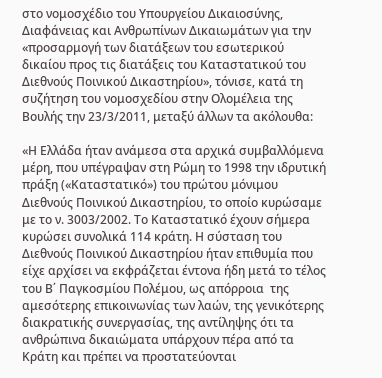στο νομοσχέδιο του Υπουργείου Δικαιοσύνης, Διαφάνειας και Ανθρωπίνων Δικαιωμάτων για την «προσαρμογή των διατάξεων του εσωτερικού δικαίου προς τις διατάξεις του Καταστατικού του Διεθνούς Ποινικού Δικαστηρίου», τόνισε, κατά τη συζήτηση του νομοσχεδίου στην Ολομέλεια της Βουλής την 23/3/2011, μεταξύ άλλων τα ακόλουθα:

«Η Ελλάδα ήταν ανάμεσα στα αρχικά συμβαλλόμενα μέρη, που υπέγραψαν στη Ρώμη το 1998 την ιδρυτική πράξη («Καταστατικό») του πρώτου μόνιμου Διεθνούς Ποινικού Δικαστηρίου, το οποίο κυρώσαμε με το ν. 3003/2002. Το Καταστατικό έχουν σήμερα κυρώσει συνολικά 114 κράτη. Η σύσταση του Διεθνούς Ποινικού Δικαστηρίου ήταν επιθυμία που είχε αρχίσει να εκφράζεται έντονα ήδη μετά το τέλος του Β΄ Παγκοσμίου Πολέμου, ως απόρροια  της αμεσότερης επικοινωνίας των λαών, της γενικότερης διακρατικής συνεργασίας, της αντίληψης ότι τα ανθρώπινα δικαιώματα υπάρχουν πέρα από τα Κράτη και πρέπει να προστατεύονται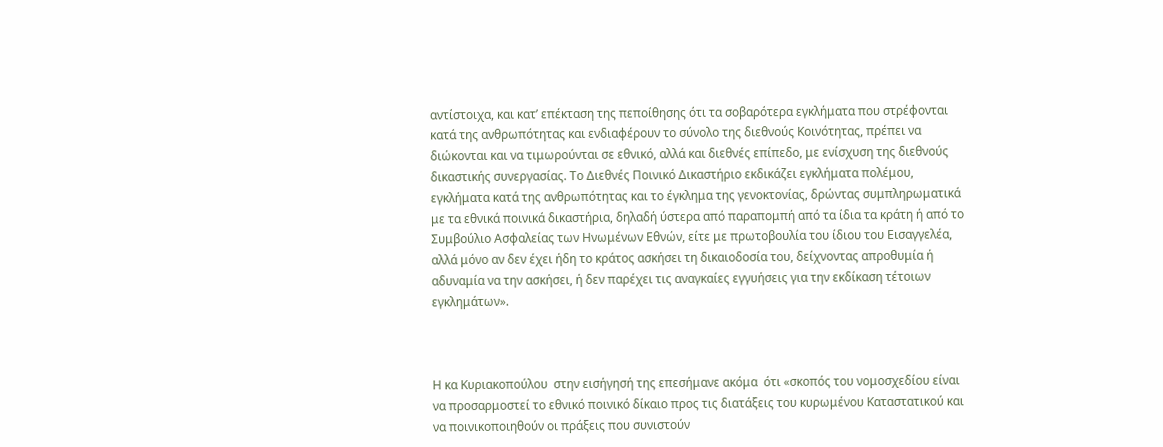αντίστοιχα, και κατ’ επέκταση της πεποίθησης ότι τα σοβαρότερα εγκλήματα που στρέφονται κατά της ανθρωπότητας και ενδιαφέρουν το σύνολο της διεθνούς Κοινότητας, πρέπει να διώκονται και να τιμωρούνται σε εθνικό, αλλά και διεθνές επίπεδο, με ενίσχυση της διεθνούς δικαστικής συνεργασίας. Το Διεθνές Ποινικό Δικαστήριο εκδικάζει εγκλήματα πολέμου, εγκλήματα κατά της ανθρωπότητας και το έγκλημα της γενοκτονίας, δρώντας συμπληρωματικά με τα εθνικά ποινικά δικαστήρια, δηλαδή ύστερα από παραπομπή από τα ίδια τα κράτη ή από το Συμβούλιο Ασφαλείας των Ηνωμένων Εθνών, είτε με πρωτοβουλία του ίδιου του Εισαγγελέα, αλλά μόνο αν δεν έχει ήδη το κράτος ασκήσει τη δικαιοδοσία του, δείχνοντας απροθυμία ή αδυναμία να την ασκήσει, ή δεν παρέχει τις αναγκαίες εγγυήσεις για την εκδίκαση τέτοιων εγκλημάτων».



Η κα Κυριακοπούλου  στην εισήγησή της επεσήμανε ακόμα  ότι «σκοπός του νομοσχεδίου είναι να προσαρμοστεί το εθνικό ποινικό δίκαιο προς τις διατάξεις του κυρωμένου Καταστατικού και να ποινικοποιηθούν οι πράξεις που συνιστούν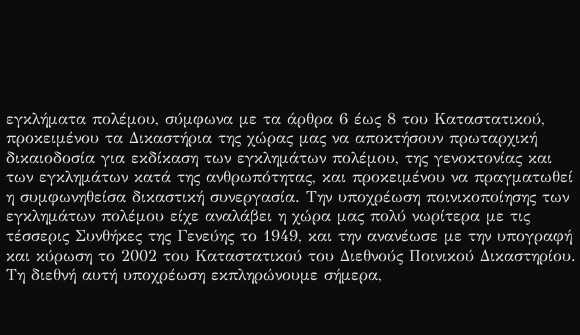εγκλήματα πολέμου, σύμφωνα με τα άρθρα 6 έως 8 του Καταστατικού, προκειμένου τα Δικαστήρια της χώρας μας να αποκτήσουν πρωταρχική δικαιοδοσία για εκδίκαση των εγκλημάτων πολέμου, της γενοκτονίας και των εγκλημάτων κατά της ανθρωπότητας, και προκειμένου να πραγματωθεί η συμφωνηθείσα δικαστική συνεργασία. Την υποχρέωση ποινικοποίησης των εγκλημάτων πολέμου είχε αναλάβει η χώρα μας πολύ νωρίτερα με τις τέσσερις Συνθήκες της Γενεύης το 1949, και την ανανέωσε με την υπογραφή και κύρωση το 2002 του Καταστατικού του Διεθνούς Ποινικού Δικαστηρίου. Τη διεθνή αυτή υποχρέωση εκπληρώνουμε σήμερα,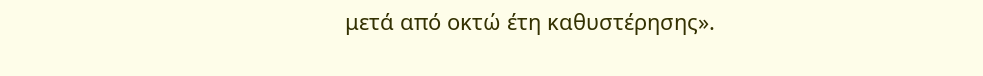μετά από οκτώ έτη καθυστέρησης».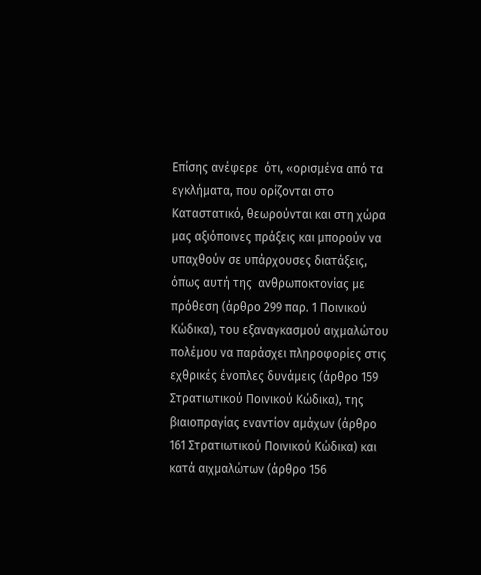Επίσης ανέφερε  ότι, «ορισμένα από τα εγκλήματα, που ορίζονται στο Καταστατικό, θεωρούνται και στη χώρα μας αξιόποινες πράξεις και μπορούν να υπαχθούν σε υπάρχουσες διατάξεις, όπως αυτή της  ανθρωποκτονίας με πρόθεση (άρθρο 299 παρ. 1 Ποινικού Κώδικα), του εξαναγκασμού αιχμαλώτου πολέμου να παράσχει πληροφορίες στις εχθρικές ένοπλες δυνάμεις (άρθρο 159 Στρατιωτικού Ποινικού Κώδικα), της βιαιοπραγίας εναντίον αμάχων (άρθρο 161 Στρατιωτικού Ποινικού Κώδικα) και κατά αιχμαλώτων (άρθρο 156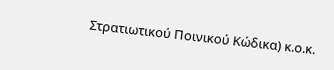Στρατιωτικού Ποινικού Κώδικα) κ.ο.κ.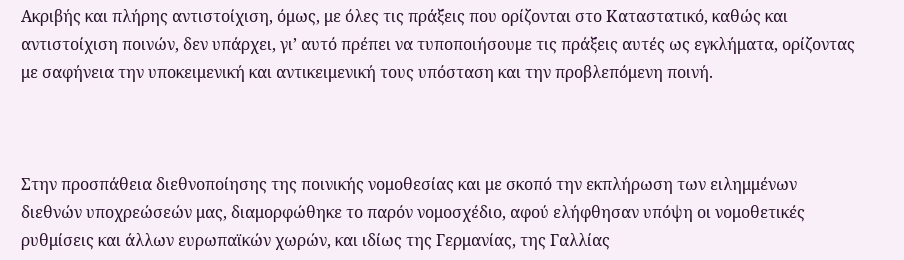Ακριβής και πλήρης αντιστοίχιση, όμως, με όλες τις πράξεις που ορίζονται στο Καταστατικό, καθώς και αντιστοίχιση ποινών, δεν υπάρχει, γι’ αυτό πρέπει να τυποποιήσουμε τις πράξεις αυτές ως εγκλήματα, ορίζοντας με σαφήνεια την υποκειμενική και αντικειμενική τους υπόσταση και την προβλεπόμενη ποινή.



Στην προσπάθεια διεθνοποίησης της ποινικής νομοθεσίας και με σκοπό την εκπλήρωση των ειλημμένων διεθνών υποχρεώσεών μας, διαμορφώθηκε το παρόν νομοσχέδιο, αφού ελήφθησαν υπόψη οι νομοθετικές ρυθμίσεις και άλλων ευρωπαϊκών χωρών, και ιδίως της Γερμανίας, της Γαλλίας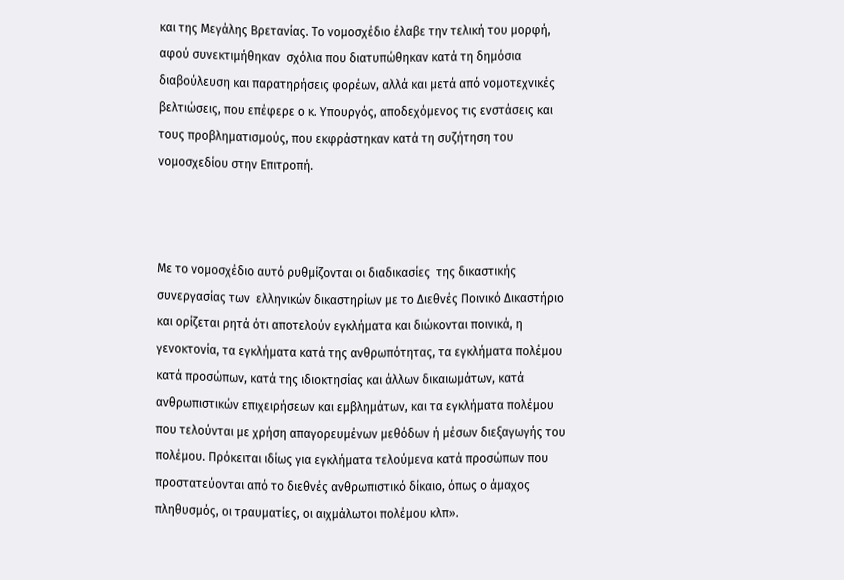και της Μεγάλης Βρετανίας. Το νομοσχέδιο έλαβε την τελική του μορφή, αφού συνεκτιμήθηκαν  σχόλια που διατυπώθηκαν κατά τη δημόσια διαβούλευση και παρατηρήσεις φορέων, αλλά και μετά από νομοτεχνικές βελτιώσεις, που επέφερε ο κ. Υπουργός, αποδεχόμενος τις ενστάσεις και τους προβληματισμούς, που εκφράστηκαν κατά τη συζήτηση του νομοσχεδίου στην Επιτροπή.



Με το νομοσχέδιο αυτό ρυθμίζονται οι διαδικασίες  της δικαστικής συνεργασίας των  ελληνικών δικαστηρίων με το Διεθνές Ποινικό Δικαστήριο και ορίζεται ρητά ότι αποτελούν εγκλήματα και διώκονται ποινικά, η γενοκτονία, τα εγκλήματα κατά της ανθρωπότητας, τα εγκλήματα πολέμου κατά προσώπων, κατά της ιδιοκτησίας και άλλων δικαιωμάτων, κατά ανθρωπιστικών επιχειρήσεων και εμβλημάτων, και τα εγκλήματα πολέμου που τελούνται με χρήση απαγορευμένων μεθόδων ή μέσων διεξαγωγής του πολέμου. Πρόκειται ιδίως για εγκλήματα τελούμενα κατά προσώπων που προστατεύονται από το διεθνές ανθρωπιστικό δίκαιο, όπως ο άμαχος πληθυσμός, οι τραυματίες, οι αιχμάλωτοι πολέμου κλπ».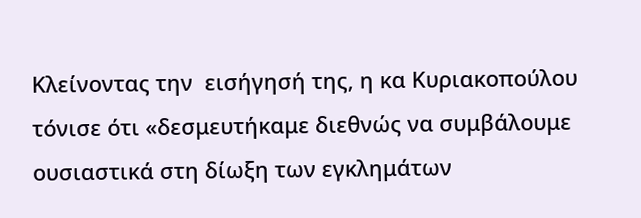Κλείνοντας την  εισήγησή της, η κα Κυριακοπούλου  τόνισε ότι «δεσμευτήκαμε διεθνώς να συμβάλουμε ουσιαστικά στη δίωξη των εγκλημάτων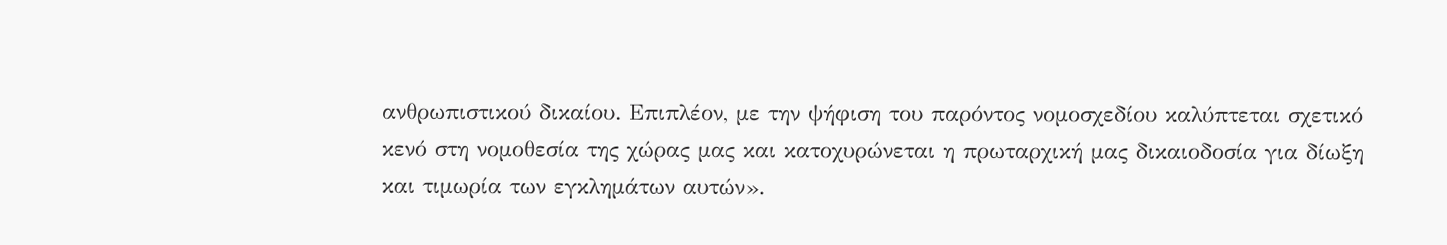ανθρωπιστικού δικαίου. Επιπλέον, με την ψήφιση του παρόντος νομοσχεδίου καλύπτεται σχετικό κενό στη νομοθεσία της χώρας μας και κατοχυρώνεται η πρωταρχική μας δικαιοδοσία για δίωξη και τιμωρία των εγκλημάτων αυτών».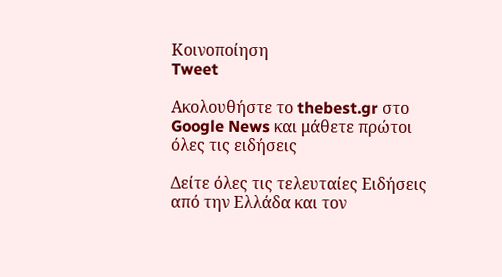Κοινοποίηση
Tweet

Ακολουθήστε το thebest.gr στο Google News και μάθετε πρώτοι όλες τις ειδήσεις

Δείτε όλες τις τελευταίες Ειδήσεις από την Ελλάδα και τον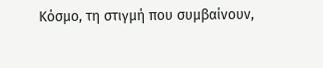Κόσμο, τη στιγμή που συμβαίνουν,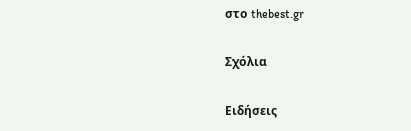στο thebest.gr

Σχόλια

Ειδήσεις